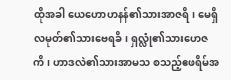ထိုအခါ ယေဟောဟနန်၏သားအာဇရိ၊ မေရှိလမုတ်၏သားဗေရခိ၊ ရှလ္လုံ၏သားဟေဇကိ၊ ဟာဒလဲ၏သားအာမသ စသည့်ဧဖရိမ်အ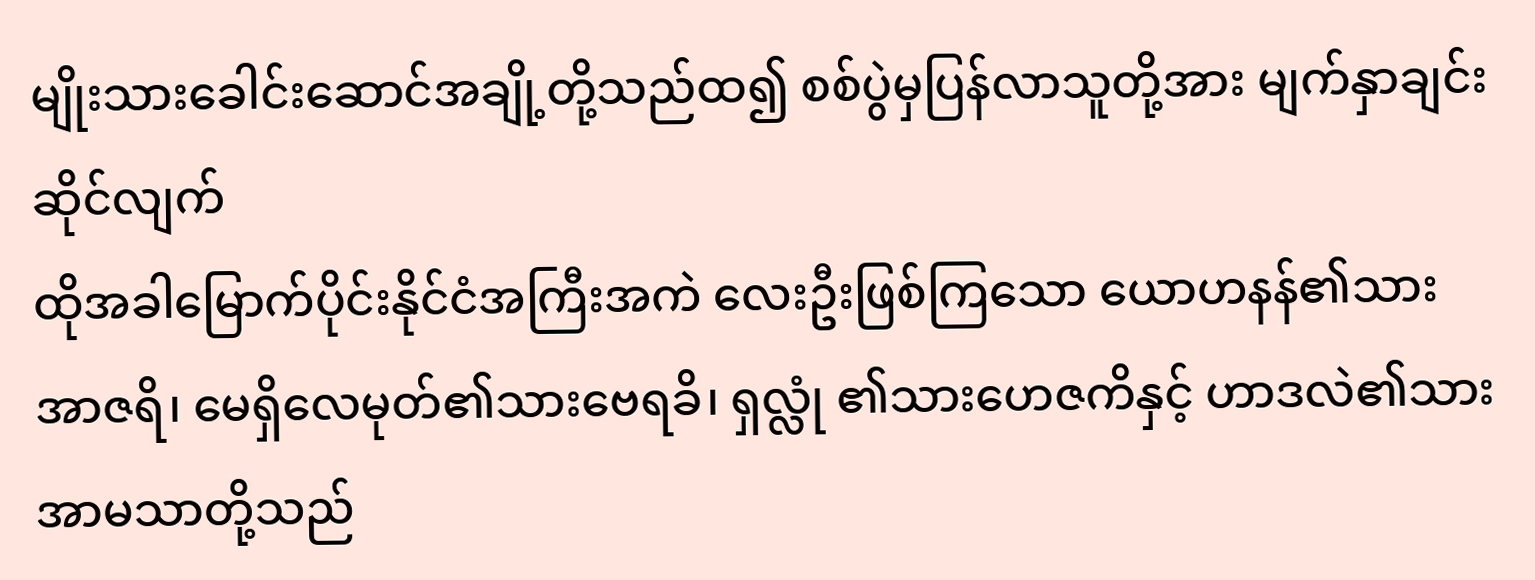မျိုးသားခေါင်းဆောင်အချို့တို့သည်ထ၍ စစ်ပွဲမှပြန်လာသူတို့အား မျက်နှာချင်းဆိုင်လျက်
ထိုအခါမြောက်ပိုင်းနိုင်ငံအကြီးအကဲ လေးဦးဖြစ်ကြသော ယောဟနန်၏သား အာဇရိ၊ မေရှိလေမုတ်၏သားဗေရခိ၊ ရှလ္လုံ ၏သားဟေဇကိနှင့် ဟာဒလဲ၏သား အာမသာတို့သည်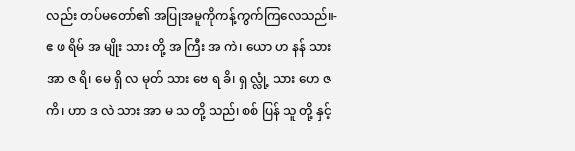လည်း တပ်မတော်၏ အပြုအမူကိုကန့်ကွက်ကြလေသည်။-
ဧ ဖ ရိမ် အ မျိုး သား တို့ အ ကြီး အ ကဲ၊ ယော ဟ နန် သား အာ ဇ ရိ၊ မေ ရှိ လ မုတ် သား ဗေ ရ ခိ၊ ရှ လ္လုံ့ သား ဟေ ဇ ကိ၊ ဟာ ဒ လဲ သား အာ မ သ တို့ သည်၊ စစ် ပြန် သူ တို့ နှင့်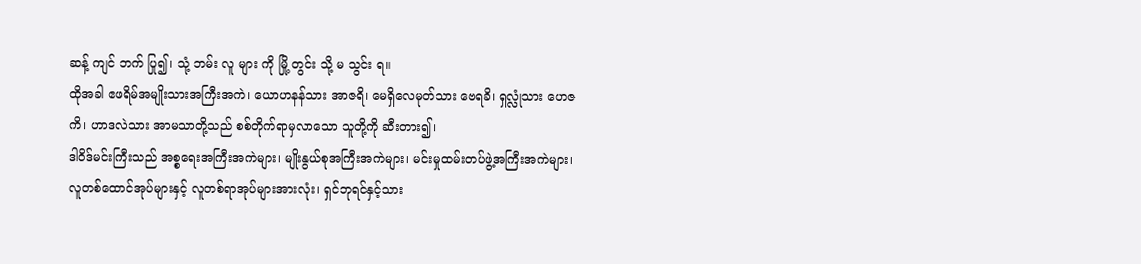ဆန့် ကျင် ဘက် ပြု၍၊ သုံ့ ဘမ်း လူ များ ကို မြို့ တွင်း သို့ မ သွင်း ရ။
ထိုအခါ ဧဖရိမ်အမျိုးသားအကြီးအကဲ၊ ယောဟနန်သား အာဇရိ၊ မေရှိလေမုတ်သား ဗေရခိ၊ ရှလ္လုံသား ဟေဇကိ၊ ဟာဒလဲသား အာမသာတို့သည် စစ်တိုက်ရာမှလာသော သူတို့ကို ဆီးတား၍၊
ဒါဝိဒ်မင်းကြီးသည် အစ္စရေးအကြီးအကဲများ၊ မျိုးနွယ်စုအကြီးအကဲများ၊ မင်းမှုထမ်းတပ်ဖွဲ့အကြီးအကဲများ၊ လူတစ်ထောင်အုပ်များနှင့် လူတစ်ရာအုပ်များအားလုံး၊ ရှင်ဘုရင်နှင့်သား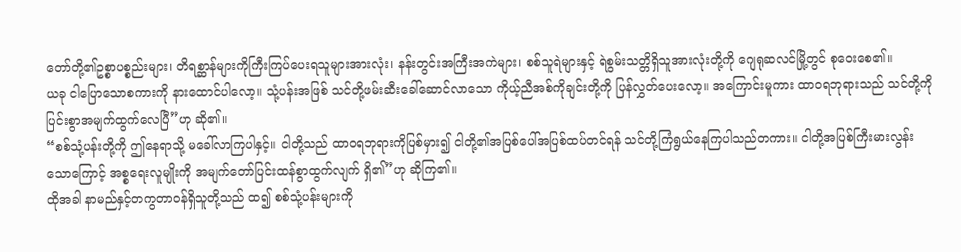တော်တို့၏ဥစ္စာပစ္စည်းများ၊ တိရစ္ဆာန်များကိုကြီးကြပ်ပေးရသူများအားလုံး၊ နန်းတွင်းအကြီးအကဲများ၊ စစ်သူရဲများနှင့် ရဲစွမ်းသတ္တိရှိသူအားလုံးတို့ကို ဂျေရုဆလင်မြို့တွင် စုဝေးစေ၏။
ယခု ငါပြောသောစကားကို နားထောင်ပါလော့။ သုံ့ပန်းအဖြစ် သင်တို့ဖမ်းဆီးခေါ်ဆောင်လာသော ကိုယ့်ညီအစ်ကိုချင်းတို့ကို ပြန်လွှတ်ပေးလော့။ အကြောင်းမူကား ထာဝရဘုရားသည် သင်တို့ကို ပြင်းစွာအမျက်ထွက်လေပြီ”ဟု ဆို၏။
“စစ်သုံ့ပန်းတို့ကို ဤနေရာသို့ မခေါ်လာကြပါနှင့်။ ငါတို့သည် ထာဝရဘုရားကိုပြစ်မှား၍ ငါတို့၏အပြစ်ပေါ်အပြစ်ထပ်တင်ရန် သင်တို့ကြံရွယ်နေကြပါသည်တကား။ ငါတို့အပြစ်ကြီးမားလွန်းသောကြောင့် အစ္စရေးလူမျိုးကို အမျက်တော်ပြင်းထန်စွာထွက်လျက် ရှိ၏”ဟု ဆိုကြ၏။
ထိုအခါ နာမည်နှင့်တကွတာဝန်ရှိသူတို့သည် ထ၍ စစ်သုံ့ပန်းများကို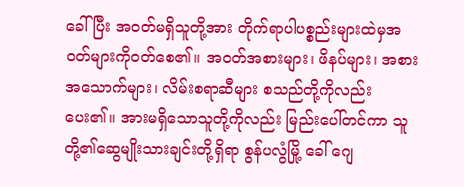ခေါ်ပြီး အဝတ်မရှိသူတို့အား တိုက်ရာပါပစ္စည်းများထဲမှအဝတ်များကိုဝတ်စေ၏။ အဝတ်အစားများ၊ ဖိနပ်များ၊ အစားအသောက်များ၊ လိမ်းစရာဆီများ စသည်တို့ကိုလည်းပေး၏။ အားမရှိသောသူတို့ကိုလည်း မြည်းပေါ်တင်ကာ သူတို့၏ဆွေမျိုးသားချင်းတို့ရှိရာ စွန်ပလွံမြို့ ခေါ် ဂျေ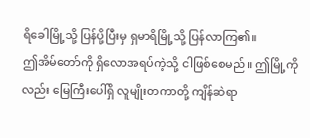ရိခေါမြို့သို့ ပြန်ပို့ပြီးမှ ရှမာရိမြို့သို့ ပြန်လာကြ၏။
ဤအိမ်တော်ကို ရှိလောအရပ်ကဲ့သို့ ငါဖြစ်စေမည်။ ဤမြို့ကိုလည်း မြေကြီးပေါ်ရှိ လူမျိုးတကာတို့ ကျိန်ဆဲရာ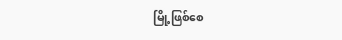မြို့ဖြစ်စေ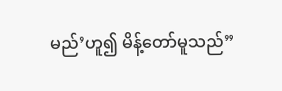မည်’ဟူ၍ မိန့်တော်မူသည်”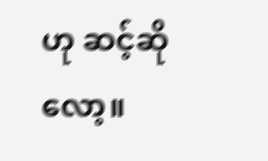ဟု ဆင့်ဆိုလော့။